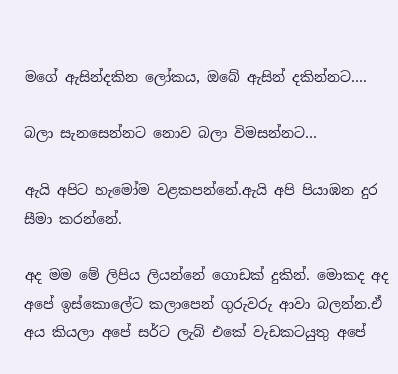මගේ ඇසින්දකින ලෝකය, ඔබේ ඇසින් දකින්නට….

බලා සැනසෙන්නට නොව බලා විමසන්නට…

ඇයි අපිට හැමෝම වළකපන්නේ.ඇයි අපි පියාඹන දුර සීමා කරන්නේ.

අද මම මේ ලිපිය ලියන්නේ ගොඩක් දුකින්. මොකද අද අපේ ඉස්කොලේට කලාපෙන් ගුරුවරු ආවා බලන්න.ඒ අය කියලා අපේ සර්ට ලැබ් එකේ වැඩකටයුතු අපේ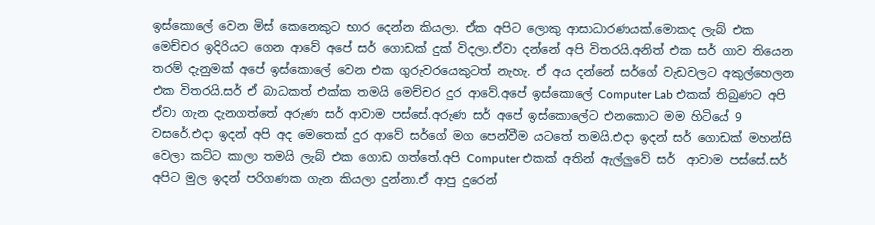ඉස්කොලේ වෙන මිස් කෙනෙකුට භාර දෙන්න කියලා. ඒක අපිට ලොකු ආසාධාරණයක්.මොකද ලැබ් එක මෙච්චර ඉදිරියට ගෙන ආවේ අපේ සර් ගොඩක් දුක් විදලා.ඒවා දන්නේ අපි විතරයි.අනිත් එක සර් ගාව තියෙන තරම් දැනුමක් අපේ ඉස්කොලේ වෙන එක ගුරුවරයෙකුටත් නැහැ. ඒ අය දන්නේ සර්ගේ වැඩවලට අකුල්හෙලන එක විතරයි.සර් ඒ බාධකත් එක්ක තමයි මෙච්චර දුර ආවේ.අපේ ඉස්කොලේ Computer Lab එකක් තිබුණට අපි ඒවා ගැන දැනගත්තේ අරුණ සර් ආවාම පස්සේ.අරුණ සර් අපේ ඉස්කොලේට එනකොට මම හිටියේ 9 වසරේ.එදා ඉදන් අපි අද මෙතෙක් දුර ආවේ සර්ගේ මග පෙන්වීම යටතේ තමයි.එදා ඉදන් සර් ගොඩක් මහන්සි වෙලා කට්ට කාලා තමයි ලැබ් එක ගොඩ ගත්තේ.අපි Computer එකක් අතින් ඇල්ලුවේ සර්  ආවාම පස්සේ.සර් අපිට මුල ඉදන් පරිගණක ගැන කියලා දුන්නා.ඒ ආපු දුරෙන්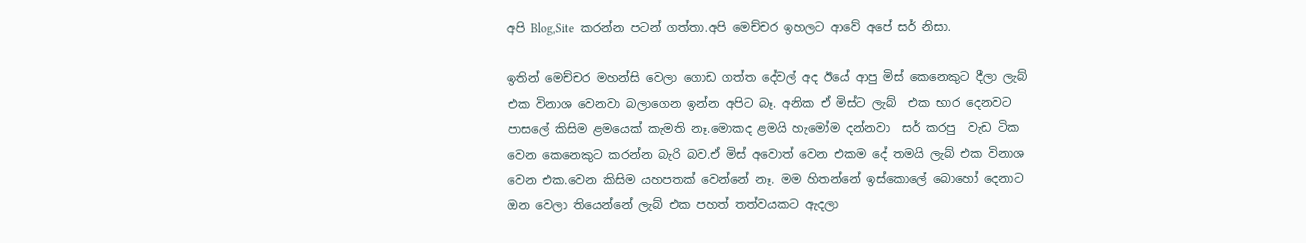අපි Blog,Site  කරන්න පටන් ගත්තා.අපි මෙච්චර ඉහලට ආවේ අපේ සර් නිසා.

ඉතින් මෙච්චර මහන්සි වෙලා ගොඩ ගත්ත දේවල් අද ඊයේ ආපු මිස් කෙනෙකුට දීලා ලැබ් එක විනාශ වෙනවා බලාගෙන ඉන්න අපිට බෑ. අනික ඒ මිස්ට ලැබ්  එක භාර දෙනවට පාසලේ කිසිම ළමයෙක් කැමති නෑ.මොකද ළමයි හැමෝම දන්නවා  සර් කරපු  වැඩ ටික   වෙන කෙනෙකුට කරන්න බැරි බව.ඒ මිස් අවොත් වෙන එකම දේ තමයි ලැබ් එක විනාශ වෙන එක.වෙන කිසිම යහපතක් වෙන්නේ නෑ. මම හිතන්නේ ඉස්කොලේ බොහෝ දෙනාට ඔන වෙලා තියෙන්නේ ලැබ් එක පහත් තත්වයකට ඇදලා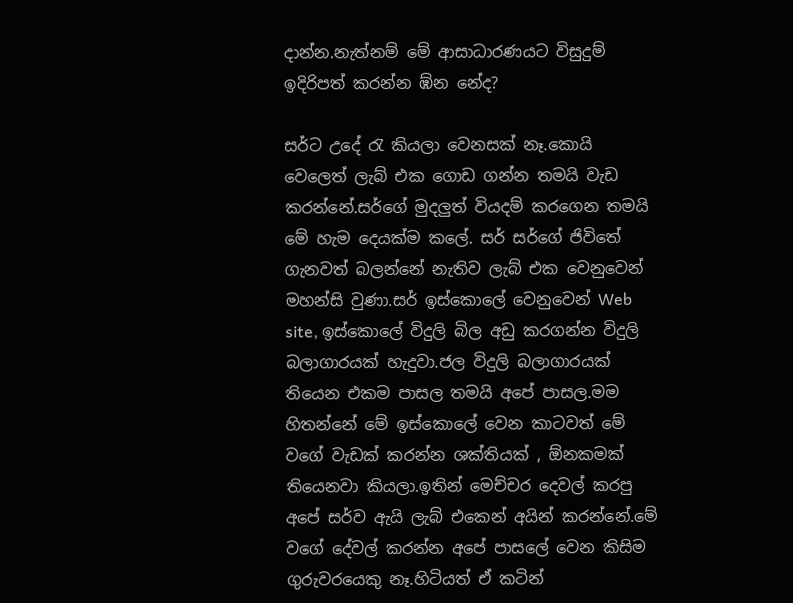දාන්න.නැත්නම් මේ ආසාධාරණයට විසුදුම් ඉදිරිපත් කරන්න ඹ්න නේද?

සර්ට උදේ රැ කියලා වෙනසක් නෑ.කොයි වෙලෙත් ලැබ් එක ගොඩ ගන්න තමයි වැඩ කරන්නේ.සර්ගේ මුදලුත් වියදම් කරගෙන තමයි මේ හැම දෙයක්ම කලේ. සර් සර්ගේ ජිවිතේ ගැනවත් බලන්නේ නැතිව ලැබ් එක වෙනුවෙන් මහන්සි වුණා.සර් ඉස්කොලේ වෙනුවෙන් Web site, ඉස්කොලේ විදුලි බිල අඩු කරගන්න විදුලි  බලාගාරයක් හැදුවා.ජල විදුලි බලාගාරයක් තියෙන එකම පාසල තමයි අපේ පාසල.මම හිතන්නේ මේ ඉස්කොලේ වෙන කාටවත් මේ වගේ වැඩක් කරන්න ශක්තියක් , ඕනකමක්  තියෙනවා කියලා.ඉතින් මෙච්චර දෙවල් කරපු  අපේ සර්ව ඇයි ලැබ් එකෙන් අයින් කරන්නේ.මේ වගේ දේවල් කරන්න අපේ පාසලේ වෙන කිසිම ගුරුවරයෙකු නෑ.හිටියත් ඒ කටින්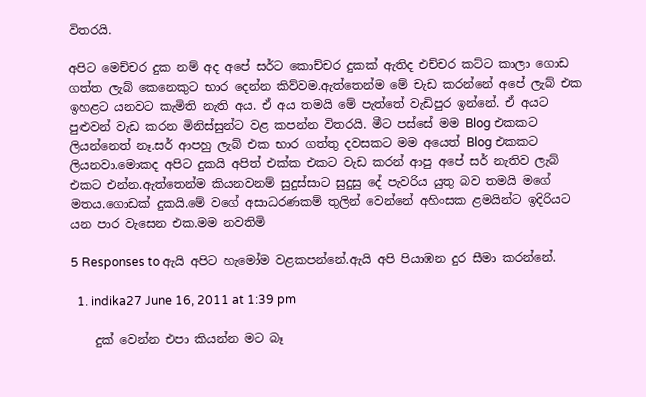විතරයි.

අපිට මෙච්චර දුක නම් අද අපේ සර්ට කොච්චර දුකක් ඇතිද එච්චර කට්ට කාලා ගොඩ ගත්ත ලැබ් කෙනෙකුට භාර දෙන්න කිව්වම.ඇත්තෙන්ම මේ චැඩ කරන්නේ අපේ ලැබ් එක ඉහළට යනවට කැමිති නැති අය. ඒ අය තමයි මේ පැත්තේ වැඩිපුර ඉන්නේ. ඒ අයට පුළුවන් වැඩ කරන මිනිස්සුන්ට වළ කපන්න විතරයි. මීට පස්සේ මම Blog එකකට ලියන්නෙත් නෑ.සර් ආපහු ලැබ් එක භාර ගත්තු දවසකට මම අයෙත් Blog එකකට ලියනවා.මොකද අපිට දුකයි අපිත් එක්ක එකට වැඩ කරන් ආපු අපේ සර් නැතිව ලැබ් එකට එන්න.ඇත්තෙන්ම කියනවනම් සුදුස්සාට සුදුසු දේ පැවරිය යුතු බව තමයි මගේ මතය.ගොඩක් දුකයි.මේ වගේ අසාධරණකම් තුලින් වෙන්නේ අහිංසක ළමයින්ට ඉදිරියට යන පාර වැසෙන එක.මම නවතිමි

5 Responses to ඇයි අපිට හැමෝම වළකපන්නේ.ඇයි අපි පියාඹන දුර සීමා කරන්නේ.

  1. indika27 June 16, 2011 at 1:39 pm

    දුක් වෙන්න එපා කියන්න මට බෑ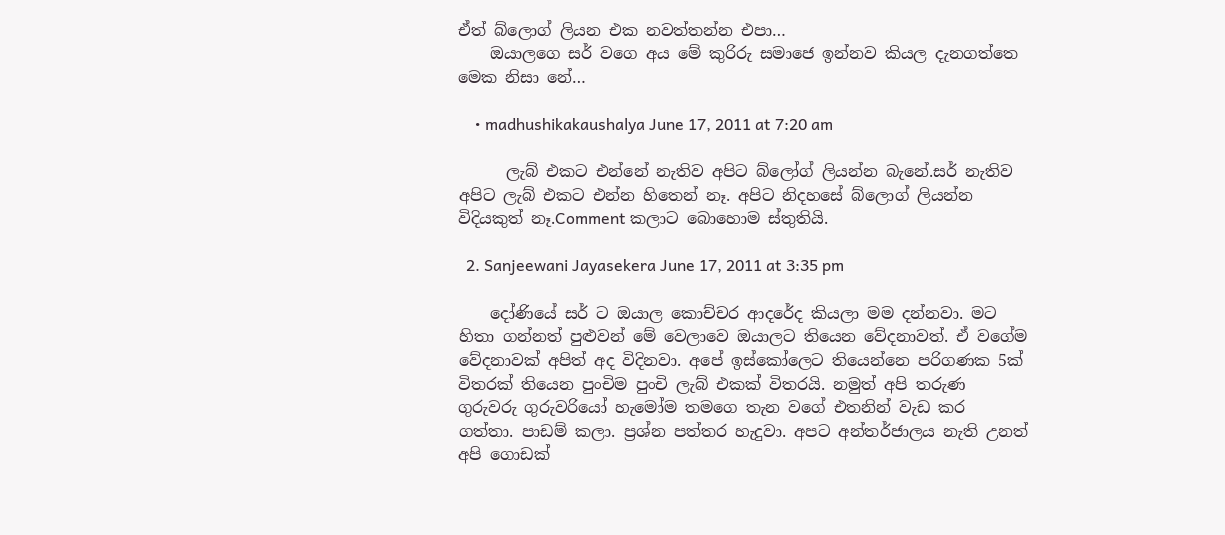ඒත් බ්ලොග් ලියන එක නවත්තන්න එපා…
    ඔයාලගෙ සර් වගෙ අය මේ කුරිරු සමාජෙ ඉන්නව කියල දැනගත්තෙ මෙක නිසා නේ…

    • madhushikakaushalya June 17, 2011 at 7:20 am

      ලැබ් එකට එන්නේ නැතිව අපිට බ්ලෝග් ලියන්න බැනේ.සර් නැතිව අපිට ලැබ් එකට එන්න හිතෙන් නෑ. අපිට නිදහසේ බ්ලොග් ලියන්න විදියකුත් නෑ.Comment කලාට බොහොම ස්තුතියි.

  2. Sanjeewani Jayasekera June 17, 2011 at 3:35 pm

    දෝණියේ සර් ට ඔයාල කොච්චර ආදරේද කියලා මම දන්නවා. මට හිතා ගන්නත් පුළුවන් මේ වෙලාවෙ ඔයාලට තියෙන වේදනාවත්. ඒ වගේම වේදනාවක් අපිත් අද විදිනවා. අපේ ඉස්කෝලෙට තියෙන්නෙ පරිගණක 5ක් විතරක් තියෙන පුංචිම පුංචි ලැබ් එකක් විතරයි. නමුත් අපි තරුණ ගුරුවරු ගුරුවරියෝ හැමෝම තමගෙ තැන වගේ එතනින් වැඩ කර ගත්තා. පාඩම් කලා. ප්‍රශ්න පත්තර හැදුවා. අපට අන්තර්ජාලය නැති උනත් අපි ගොඩක්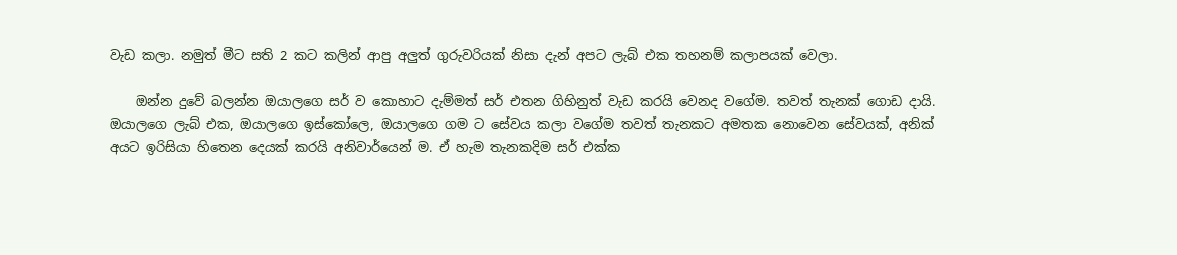වැඩ කලා. නමුත් මීට සති 2 කට කලින් ආපු අලුත් ගුරුවරියක් නිසා දැන් අපට ලැබ් එක තහනම් කලාපයක් වෙලා.

    ඔන්න දුවේ බලන්න ඔයාලගෙ සර් ව කොහාට දැම්මත් සර් එතන ගිහිනුත් වැඩ කරයි වෙනද වගේම. තවත් තැනක් ගොඩ දායි. ඔයාලගෙ ලැබ් එක, ඔයාලගෙ ඉස්කෝලෙ, ඔයාලගෙ ගම ට සේවය කලා වගේම තවත් තැනකට අමතක නොවෙන සේවයක්, අනික් අයට ඉරිසියා හිතෙන දෙයක් කරයි අනිවාර්යෙන් ම. ඒ හැම තැනකදිම සර් එක්ක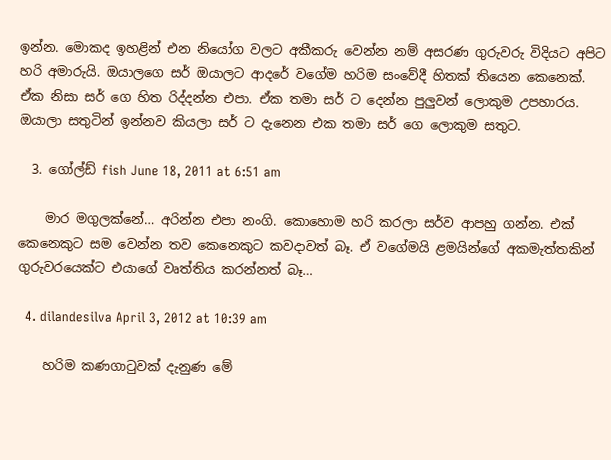ඉන්න. මොකද ඉහළින් එන නියෝග වලට අකීකරු වෙන්න නම් අසරණ ගුරුවරු විදියට අපිට හරි අමාරුයි. ඔයාලගෙ සර් ඔයාලට ආදරේ වගේම හරිම සංවේදී හිතක් තියෙන කෙනෙක්. ඒක නිසා සර් ගෙ හිත රිද්දන්න එපා. ඒක තමා සර් ට දෙන්න පුලුවන් ලොකුම උපහාරය. ඔයාලා සතුටින් ඉන්නව කියලා සර් ට දැනෙන එක තමා සර් ගෙ ලොකුම සතුට.

  3. ගෝල්ඩ් fish June 18, 2011 at 6:51 am

    මාර මගුලක්නේ… අරින්න එපා නංගි. කොහොම හරි කරලා සර්ව ආපහු ගන්න. එක් කෙනෙකුට සම වෙන්න තව කෙනෙකුට කවදාවත් බෑ. ඒ වගේමයි ළමයින්ගේ අකමැත්තකින් ගුරුවරයෙක්ට එයාගේ වෘත්තිය කරන්නත් බෑ…

  4. dilandesilva April 3, 2012 at 10:39 am

    හරිම කණගාටුවක් දැනුණ මේ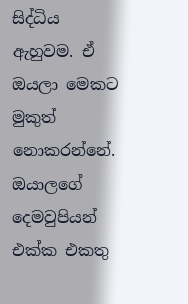සිද්ධිය ඇහුවම. ඒ ඔයලා මෙකට මුකුත් නොකරන්නේ. ඔයාලගේ දෙමවුපියන් එක්ක එකතු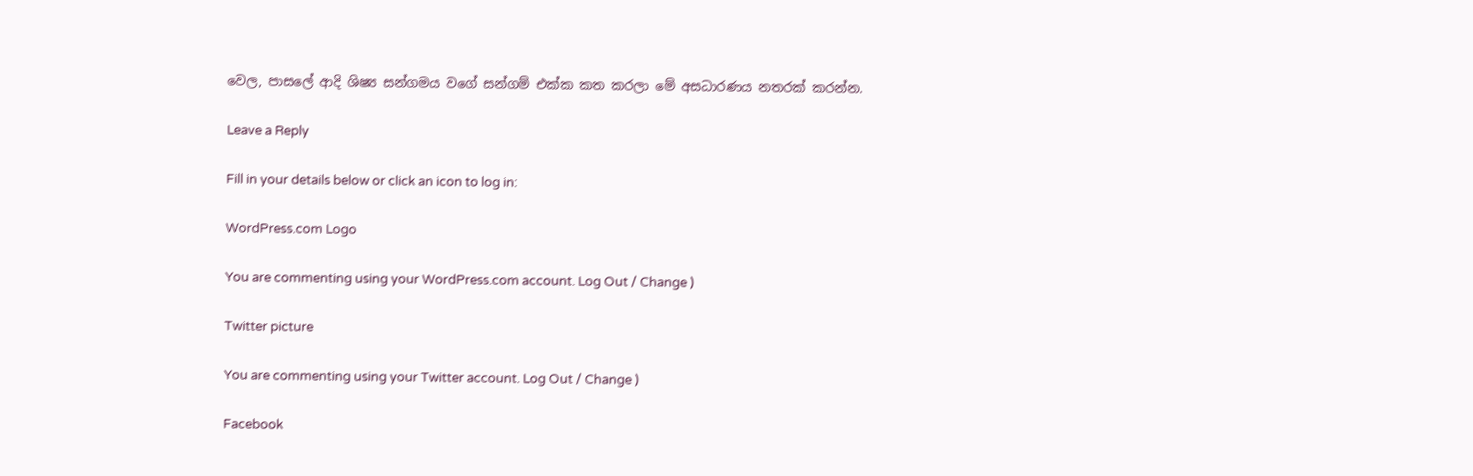වෙල, පාසලේ ආදි ශිෂ්‍ය සන්ගමය වගේ සන්ගම් එක්ක කත කරලා මේ අසධාරණය නතරක් කරන්න.

Leave a Reply

Fill in your details below or click an icon to log in:

WordPress.com Logo

You are commenting using your WordPress.com account. Log Out / Change )

Twitter picture

You are commenting using your Twitter account. Log Out / Change )

Facebook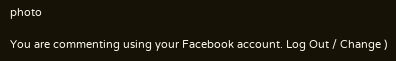photo

You are commenting using your Facebook account. Log Out / Change )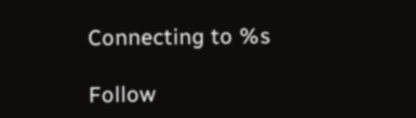Connecting to %s

Follow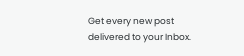Get every new post delivered to your Inbox.